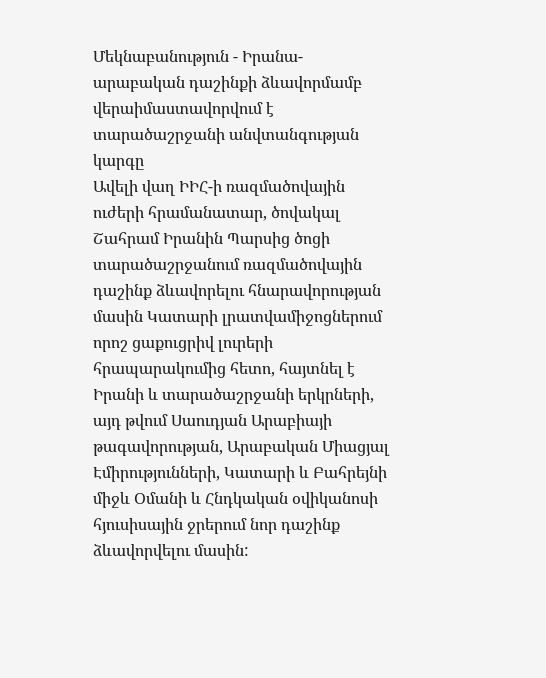Մեկնաբանություն - Իրանա-արաբական դաշինքի ձևավորմամբ վերաիմաստավորվում է տարածաշրջանի անվտանգության կարգը
Ավելի վաղ ԻԻՀ-ի ռազմածովային ուժերի հրամանատար, ծովակալ Շահրամ Իրանին Պարսից ծոցի տարածաշրջանում ռազմածովային դաշինք ձևավորելու հնարավորության մասին Կատարի լրատվամիջոցներում որոշ ցաքուցրիվ լուրերի հրապարակումից հետո, հայտնել է Իրանի և տարածաշրջանի երկրների, այդ թվում Սաուդյան Արաբիայի թագավորության, Արաբական Միացյալ Էմիրությունների, Կատարի և Բահրեյնի միջև Օմանի և Հնդկական օվիկանոսի հյուսիսային ջրերում նոր դաշինք ձևավորվելու մասին: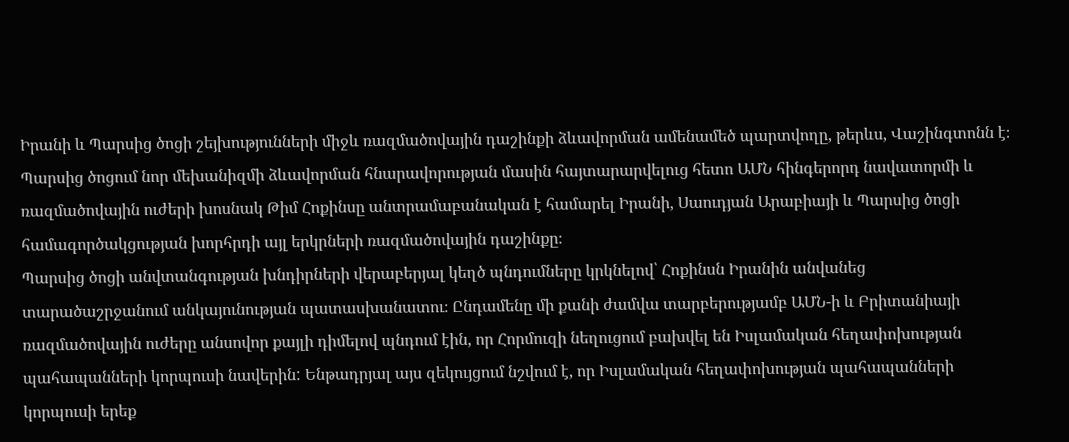Իրանի և Պարսից ծոցի շեյխությունների միջև ռազմածովային դաշինքի ձևավորման ամենամեծ պարտվողը, թերևս, Վաշինգտոնն է։ Պարսից ծոցում նոր մեխանիզմի ձևավորման հնարավորության մասին հայտարարվելուց հետո ԱՄՆ հինգերորդ նավատորմի և ռազմածովային ուժերի խոսնակ Թիմ Հոքինսը անտրամաբանական է համարել Իրանի, Սաուդյան Արաբիայի և Պարսից ծոցի համագործակցության խորհրդի այլ երկրների ռազմածովային դաշինքը։
Պարսից ծոցի անվտանգության խնդիրների վերաբերյալ կեղծ պնդումները կրկնելով՝ Հոքինսն Իրանին անվանեց տարածաշրջանում անկայունության պատասխանատու։ Ընդամենը մի քանի ժամվա տարբերությամբ ԱՄՆ-ի և Բրիտանիայի ռազմածովային ուժերը անսովոր քայլի դիմելով պնդում էին, որ Հորմուզի նեղուցում բախվել են Իսլամական հեղափոխության պահապանների կորպուսի նավերին: Ենթադրյալ այս զեկույցում նշվում է, որ Իսլամական հեղափոխության պահապանների կորպուսի երեք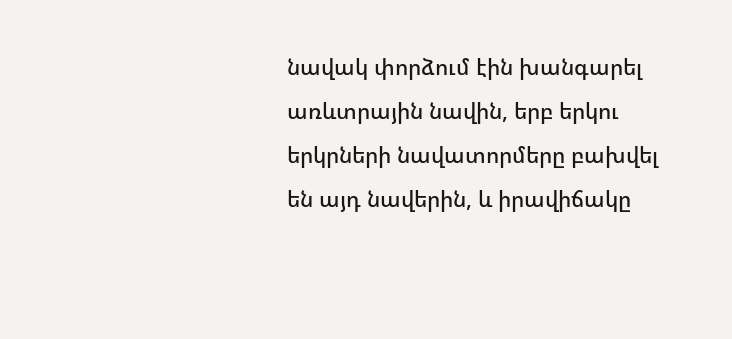նավակ փորձում էին խանգարել առևտրային նավին, երբ երկու երկրների նավատորմերը բախվել են այդ նավերին, և իրավիճակը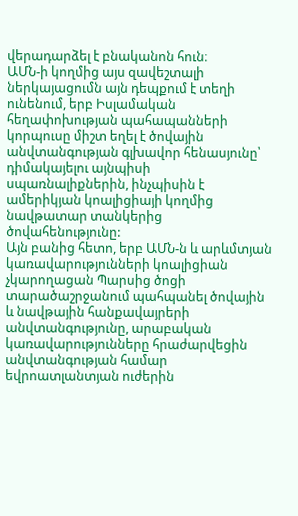վերադարձել է բնականոն հուն։
ԱՄՆ-ի կողմից այս զավեշտալի ներկայացումն այն դեպքում է տեղի ունենում, երբ Իսլամական հեղափոխության պահապանների կորպուսը միշտ եղել է ծովային անվտանգության գլխավոր հենասյունը՝ դիմակայելու այնպիսի սպառնալիքներին, ինչպիսին է ամերիկյան կոալիցիայի կողմից նավթատար տանկերից ծովահենությունը:
Այն բանից հետո, երբ ԱՄՆ-ն և արևմտյան կառավարությունների կոալիցիան չկարողացան Պարսից ծոցի տարածաշրջանում պահպանել ծովային և նավթային հանքավայրերի անվտանգությունը, արաբական կառավարությունները հրաժարվեցին անվտանգության համար եվրոատլանտյան ուժերին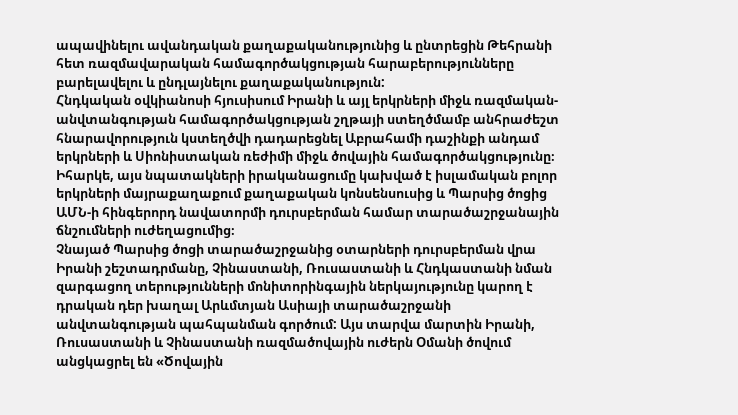ապավինելու ավանդական քաղաքականությունից և ընտրեցին Թեհրանի հետ ռազմավարական համագործակցության հարաբերությունները բարելավելու և ընդլայնելու քաղաքականություն:
Հնդկական օվկիանոսի հյուսիսում Իրանի և այլ երկրների միջև ռազմական-անվտանգության համագործակցության շղթայի ստեղծմամբ անհրաժեշտ հնարավորություն կստեղծվի դադարեցնել Աբրահամի դաշինքի անդամ երկրների և Սիոնիստական ռեժիմի միջև ծովային համագործակցությունը։ Իհարկե, այս նպատակների իրականացումը կախված է իսլամական բոլոր երկրների մայրաքաղաքում քաղաքական կոնսենսուսից և Պարսից ծոցից ԱՄՆ-ի հինգերորդ նավատորմի դուրսբերման համար տարածաշրջանային ճնշումների ուժեղացումից։
Չնայած Պարսից ծոցի տարածաշրջանից օտարների դուրսբերման վրա Իրանի շեշտադրմանը, Չինաստանի, Ռուսաստանի և Հնդկաստանի նման զարգացող տերությունների մոնիտորինգային ներկայությունը կարող է դրական դեր խաղալ Արևմտյան Ասիայի տարածաշրջանի անվտանգության պահպանման գործում: Այս տարվա մարտին Իրանի, Ռուսաստանի և Չինաստանի ռազմածովային ուժերն Օմանի ծովում անցկացրել են «Ծովային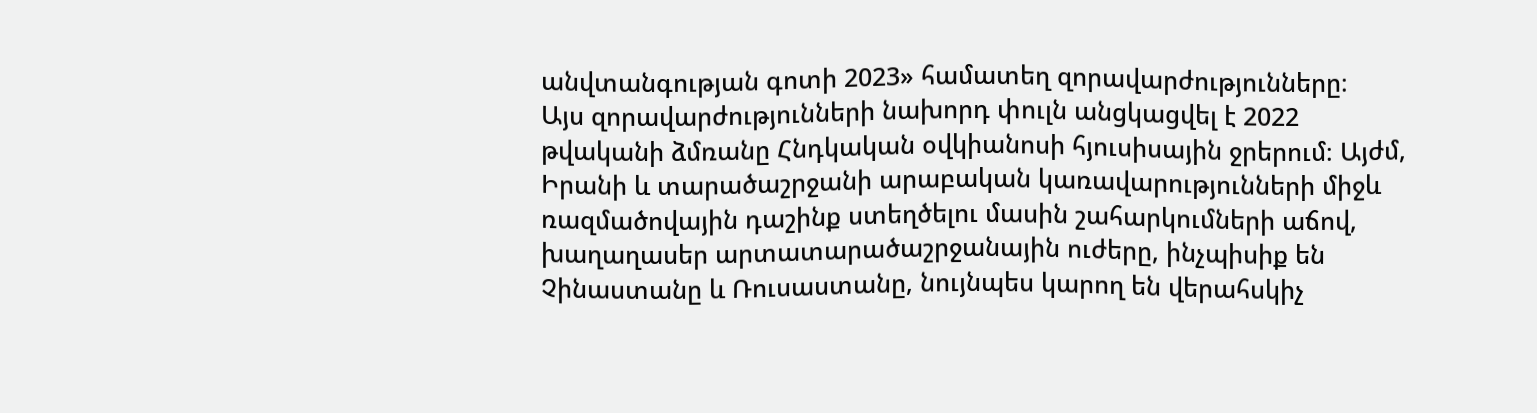անվտանգության գոտի 2023» համատեղ զորավարժությունները։
Այս զորավարժությունների նախորդ փուլն անցկացվել է 2022 թվականի ձմռանը Հնդկական օվկիանոսի հյուսիսային ջրերում։ Այժմ, Իրանի և տարածաշրջանի արաբական կառավարությունների միջև ռազմածովային դաշինք ստեղծելու մասին շահարկումների աճով, խաղաղասեր արտատարածաշրջանային ուժերը, ինչպիսիք են Չինաստանը և Ռուսաստանը, նույնպես կարող են վերահսկիչ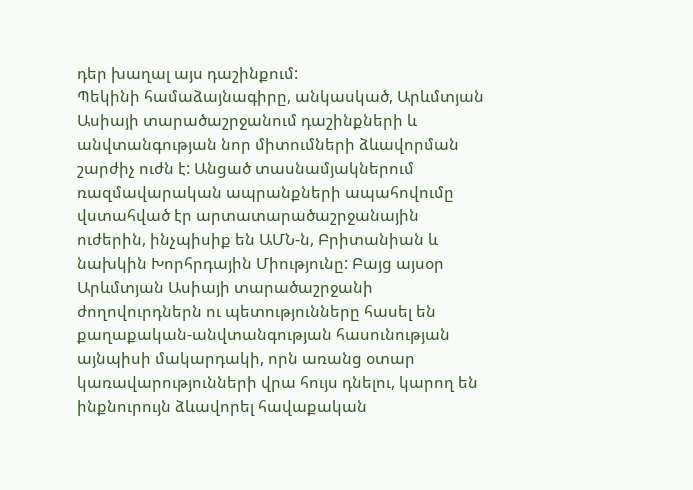դեր խաղալ այս դաշինքում:
Պեկինի համաձայնագիրը, անկասկած, Արևմտյան Ասիայի տարածաշրջանում դաշինքների և անվտանգության նոր միտումների ձևավորման շարժիչ ուժն է: Անցած տասնամյակներում ռազմավարական ապրանքների ապահովումը վստահված էր արտատարածաշրջանային ուժերին, ինչպիսիք են ԱՄՆ-ն, Բրիտանիան և նախկին Խորհրդային Միությունը: Բայց այսօր Արևմտյան Ասիայի տարածաշրջանի ժողովուրդներն ու պետությունները հասել են քաղաքական-անվտանգության հասունության այնպիսի մակարդակի, որն առանց օտար կառավարությունների վրա հույս դնելու, կարող են ինքնուրույն ձևավորել հավաքական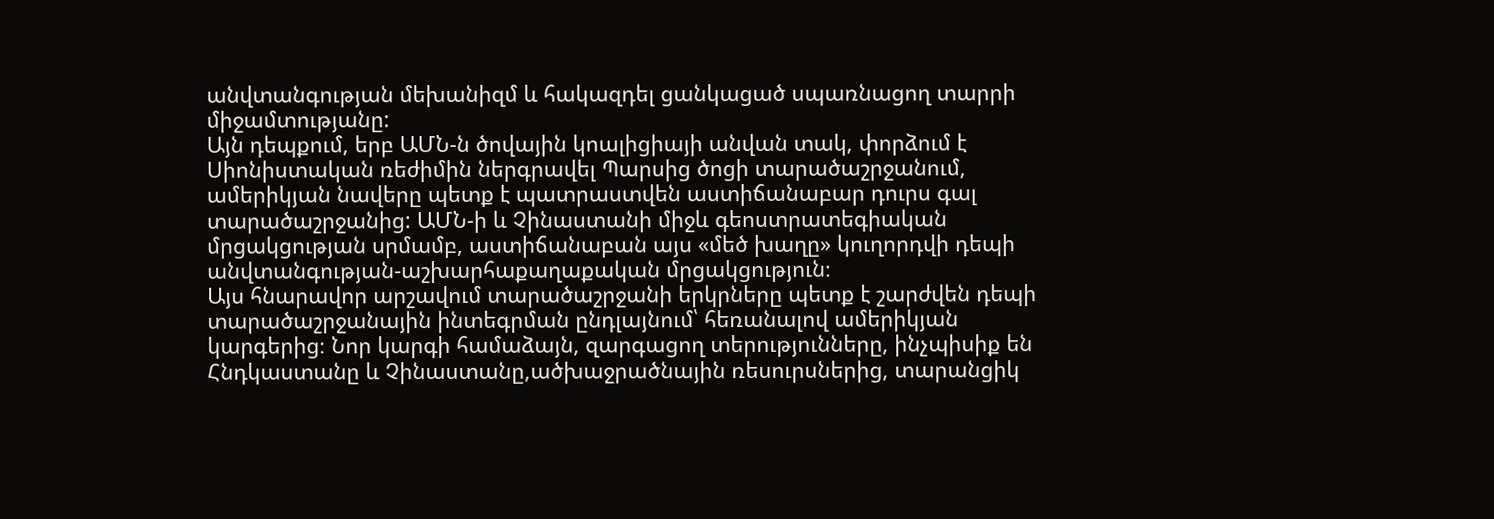անվտանգության մեխանիզմ և հակազդել ցանկացած սպառնացող տարրի միջամտությանը:
Այն դեպքում, երբ ԱՄՆ-ն ծովային կոալիցիայի անվան տակ, փորձում է Սիոնիստական ռեժիմին ներգրավել Պարսից ծոցի տարածաշրջանում, ամերիկյան նավերը պետք է պատրաստվեն աստիճանաբար դուրս գալ տարածաշրջանից: ԱՄՆ-ի և Չինաստանի միջև գեոստրատեգիական մրցակցության սրմամբ, աստիճանաբան այս «մեծ խաղը» կուղորդվի դեպի անվտանգության-աշխարհաքաղաքական մրցակցություն։
Այս հնարավոր արշավում տարածաշրջանի երկրները պետք է շարժվեն դեպի տարածաշրջանային ինտեգրման ընդլայնում՝ հեռանալով ամերիկյան կարգերից։ Նոր կարգի համաձայն, զարգացող տերությունները, ինչպիսիք են Հնդկաստանը և Չինաստանը,ածխաջրածնային ռեսուրսներից, տարանցիկ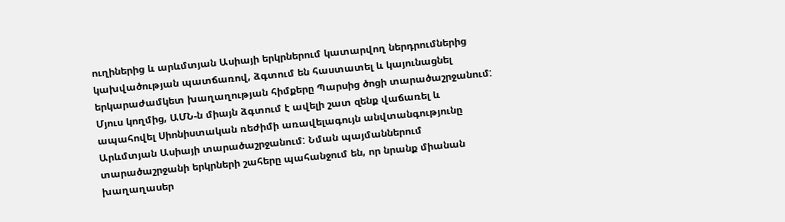ուղիներից և արևմտյան Ասիայի երկրներում կատարվող ներդրումներից կախվածության պատճառով, ձգտում են հաստատել և կայունացնել երկարաժամկետ խաղաղության հիմքերը Պարսից ծոցի տարածաշրջանում:
Մյուս կողմից, ԱՄՆ-ն միայն ձգտում է ավելի շատ զենք վաճառել և ապահովել Սիոնիստական ռեժիմի առավելագույն անվտանգությունը Արևմտյան Ասիայի տարածաշրջանում: Նման պայմաններում տարածաշրջանի երկրների շահերը պահանջում են, որ նրանք միանան խաղաղասեր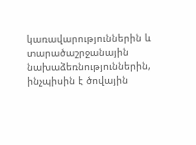կառավարություններին և տարածաշրջանային նախաձեռնություններին, ինչպիսին է ծովային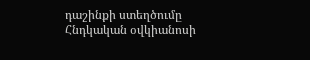դաշինքի ստեղծումը Հնդկական օվկիանոսի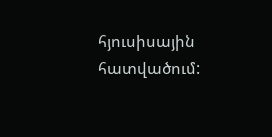հյուսիսային հատվածում: